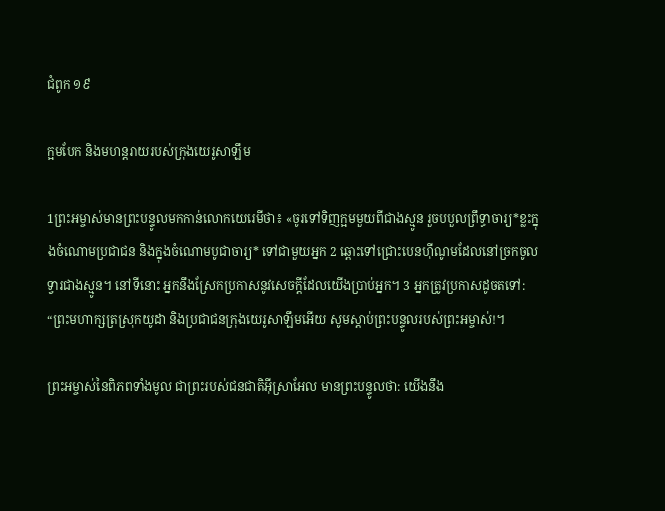ជំពូក ១៩

ក្អមបែក និងមហន្ត‌រាយរបស់ក្រុងយេរូ‌សាឡឹម

1ព្រះ‌អម្ចាស់មានព្រះ‌បន្ទូលមកកាន់លោកយេរេមីថា៖ «ចូរទៅទិញក្អមមួយពីជាងស្មូន រួចបបួលព្រឹទ្ធា‌ចារ្យ*ខ្លះក្នុងចំណោមប្រជាជន និងក្នុងចំណោមបូជា‌ចារ្យ* ទៅជាមួយអ្នក 2 ឆ្ពោះទៅជ្រោះបេនហ៊ី‌ណូមដែលនៅច្រកចូលទ្វារជាងស្មូន។ នៅទីនោះ អ្នកនឹងស្រែកប្រកាសនូវសេចក្ដីដែលយើងប្រាប់អ្នក។ 3 អ្នកត្រូវប្រកាសដូចតទៅ: “ព្រះ‌មហាក្សត្រស្រុកយូដា និងប្រជាជនក្រុងយេរូ‌សាឡឹមអើយ សូមស្ដាប់ព្រះ‌បន្ទូលរបស់ព្រះ‌អម្ចាស់!។

ព្រះ‌អម្ចាស់នៃពិភពទាំងមូល ជាព្រះរបស់ជនជាតិអ៊ីស្រា‌អែល មានព្រះ‌បន្ទូលថា: យើងនឹង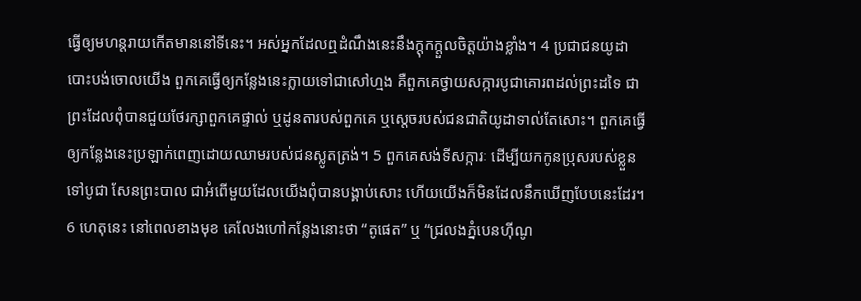ធ្វើឲ្យមហន្ត‌រាយកើតមាននៅទីនេះ។ អស់អ្នកដែលឮដំណឹងនេះនឹងក្តុក‌ក្តួលចិត្តយ៉ាងខ្លាំង។ 4 ប្រជាជនយូដាបោះបង់ចោលយើង ពួកគេធ្វើឲ្យកន្លែងនេះក្លាយទៅជាសៅ‌ហ្មង គឺពួកគេថ្វាយសក្ការ‌បូជាគោរពដល់ព្រះដទៃ ជាព្រះដែលពុំបានជួយថែ‌រក្សាពួកគេផ្ទាល់ ឬដូន‌តារបស់ពួកគេ ឬស្តេចរបស់ជនជាតិយូដាទាល់តែសោះ។ ពួកគេធ្វើឲ្យកន្លែងនេះប្រឡាក់ពេញដោយឈាមរបស់ជនស្លូតត្រង់។ 5 ពួកគេសង់ទី‌សក្ការៈ ដើម្បីយកកូនប្រុសរបស់ខ្លួនទៅបូជា សែនព្រះបាល ជាអំពើមួយដែលយើងពុំបានបង្គាប់សោះ ហើយយើងក៏មិនដែលនឹកឃើញបែបនេះដែរ។ 6 ហេតុនេះ នៅពេលខាងមុខ គេលែងហៅកន្លែងនោះថា “តូផេត” ឬ “ជ្រលងភ្នំបេនហ៊ី‌ណូ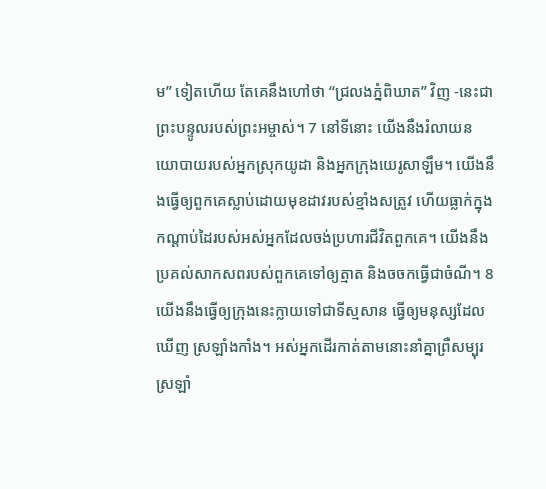ម” ទៀតហើយ តែគេនឹងហៅថា “ជ្រលងភ្នំពិឃាត” វិញ -នេះជាព្រះ‌បន្ទូលរបស់ព្រះ‌អម្ចាស់។ 7 នៅទីនោះ យើងនឹងរំលាយនយោ‌បាយរបស់អ្នកស្រុកយូដា និងអ្នកក្រុងយេរូ‌សាឡឹម។ យើងនឹងធ្វើឲ្យពួកគេស្លាប់ដោយមុខដាវរបស់ខ្មាំងសត្រូវ ហើយធ្លាក់ក្នុងកណ្ដាប់ដៃរបស់អស់អ្នកដែលចង់ប្រហារជីវិតពួកគេ។ យើងនឹងប្រគល់សាក‌សពរបស់ពួកគេទៅឲ្យត្មាត និងចចកធ្វើជាចំណី។ 8 យើងនឹងធ្វើឲ្យក្រុងនេះក្លាយទៅជាទីស្មសាន ធ្វើឲ្យមនុស្សដែលឃើញ ស្រឡាំង‌កាំង។ អស់អ្នកដើរកាត់តាមនោះនាំគ្នាព្រឺ‌សម្បុរ ស្រឡាំ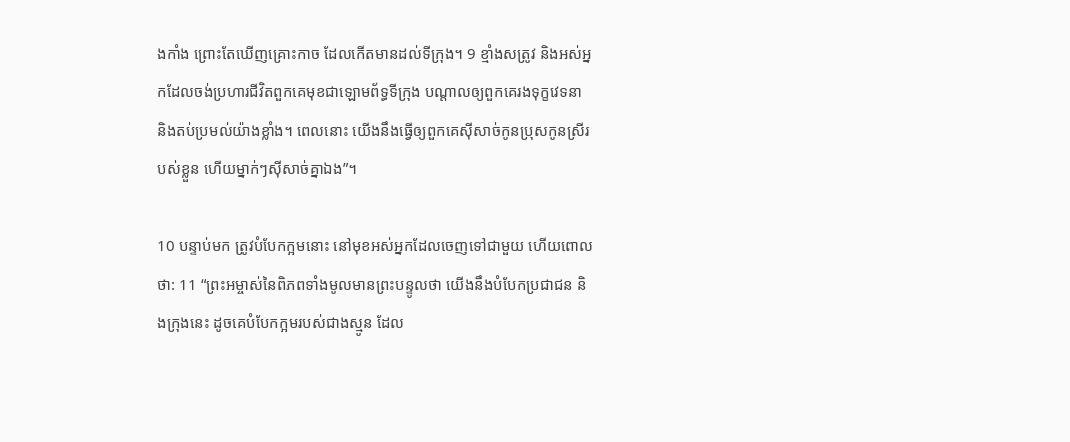ង‌កាំង ព្រោះតែឃើញគ្រោះកាច ដែលកើតមានដល់ទីក្រុង។ 9 ខ្មាំងសត្រូវ និងអស់អ្នកដែលចង់ប្រហារជីវិតពួកគេមុខជាឡោម‌ព័ទ្ធទីក្រុង បណ្តាលឲ្យពួកគេរងទុក្ខវេទនា និងតប់‌ប្រមល់យ៉ាងខ្លាំង។ ពេលនោះ យើងនឹងធ្វើឲ្យពួកគេស៊ីសាច់កូនប្រុសកូនស្រីរបស់ខ្លួន ហើយម្នាក់ៗស៊ីសាច់គ្នាឯង”។

10 បន្ទាប់មក ត្រូវបំបែកក្អមនោះ នៅមុខអស់អ្នកដែលចេញទៅជាមួយ ហើយពោលថា: 11 “ព្រះ‌អម្ចាស់នៃពិភពទាំងមូលមានព្រះ‌បន្ទូលថា យើងនឹងបំបែកប្រជាជន និងក្រុងនេះ ដូចគេបំបែកក្អមរបស់ជាងស្មូន ដែល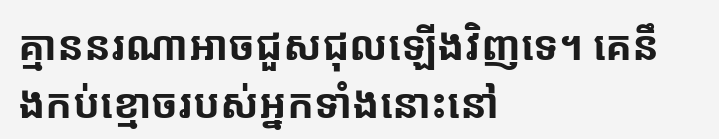គ្មាននរណាអាចជួស‌ជុលឡើងវិញទេ។ គេនឹងកប់ខ្មោចរបស់អ្នកទាំងនោះនៅ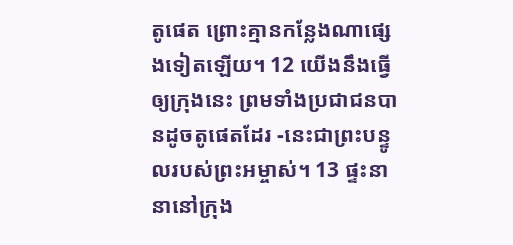តូផេត ព្រោះគ្មានកន្លែងណាផ្សេងទៀតឡើយ។ 12 យើងនឹងធ្វើឲ្យក្រុងនេះ ព្រមទាំងប្រជាជនបានដូចតូផេតដែរ -នេះជាព្រះ‌បន្ទូលរបស់ព្រះ‌អម្ចាស់។ 13 ផ្ទះនានានៅក្រុង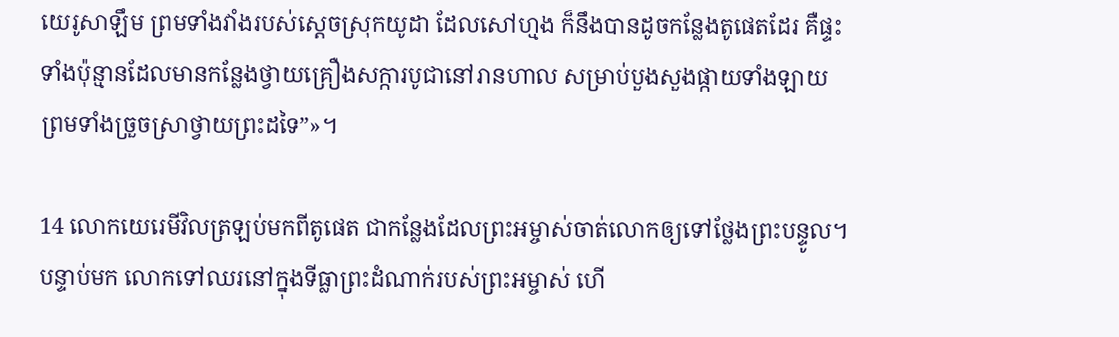យេរូ‌សាឡឹម ព្រមទាំងវាំងរបស់ស្តេចស្រុកយូដា ដែលសៅ‌ហ្មង ក៏នឹងបានដូចកន្លែងតូផេតដែរ គឺផ្ទះទាំងប៉ុន្មានដែលមានកន្លែងថ្វាយគ្រឿងសក្ការ‌បូជានៅរានហាល សម្រាប់បួង‌សួងផ្កាយទាំង‌ឡាយ ព្រមទាំងច្រួច‌ស្រាថ្វាយព្រះដទៃ”»។

14 លោកយេរេមីវិលត្រឡប់មកពីតូផេត ជាកន្លែងដែលព្រះ‌អម្ចាស់ចាត់លោកឲ្យទៅថ្លែងព្រះ‌បន្ទូល។ បន្ទាប់មក លោកទៅឈរនៅក្នុងទីធ្លាព្រះ‌ដំណាក់របស់ព្រះ‌អម្ចាស់ ហើ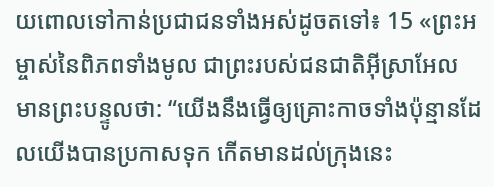យពោលទៅកាន់ប្រជាជនទាំងអស់ដូចតទៅ៖ 15 «ព្រះ‌អម្ចាស់នៃពិភពទាំងមូល ជាព្រះរបស់ជនជាតិអ៊ីស្រា‌អែល មានព្រះ‌បន្ទូលថា: “យើងនឹងធ្វើឲ្យគ្រោះកាចទាំងប៉ុន្មានដែលយើងបានប្រកាសទុក កើតមានដល់ក្រុងនេះ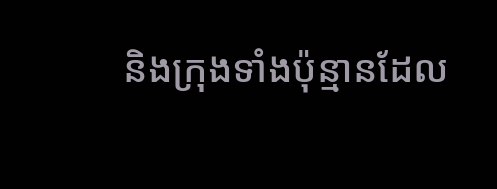និងក្រុងទាំងប៉ុន្មានដែល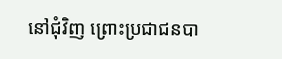នៅជុំ‌វិញ ព្រោះប្រជាជនបា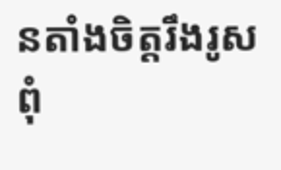នតាំងចិត្តរឹង‌រូស ពុំ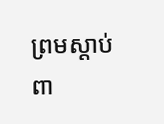ព្រមស្ដាប់ពា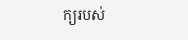ក្យរបស់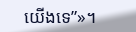យើងទេ”»។